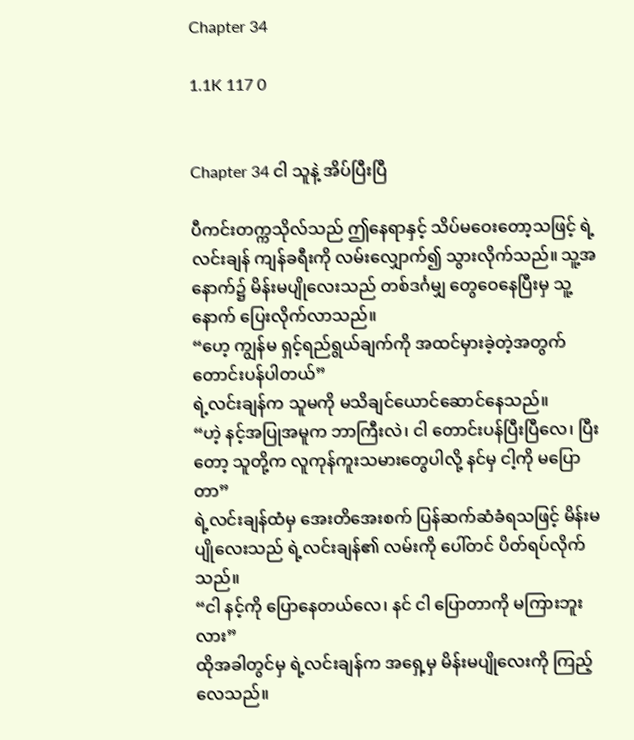Chapter 34

1.1K 117 0


Chapter 34 ငါ သူနဲ့ အိပ်ပြီးပြီ

ပီကင်းတက္ကသိုလ်သည် ဤနေရာနှင့် သိပ်မဝေးတော့သဖြင့် ရဲ့လင်းချန် ကျန်ခရီးကို လမ်းလျှောက်၍ သွားလိုက်သည်။ သူ့အနောက်၌ မိန်းမပျိုလေးသည် တစ်ဒင်္ဂမျှ တွေဝေနေပြီးမှ သူ့နောက် ပြေးလိုက်လာသည်။
“ဟေ့ ကျွန်မ ရှင့်ရည်ရွယ်ချက်ကို အထင်မှားခဲ့တဲ့အတွက် တောင်းပန်ပါတယ်”
ရဲ့လင်းချန်က သူမကို မသိချင်ယောင်ဆောင်နေသည်။
“ဟဲ့ နင့်အပြုအမူက ဘာကြီးလဲ၊ ငါ တောင်းပန်ပြီးပြီလေ၊ ပြီးတော့ သူတို့က လူကုန်ကူးသမားတွေပါလို့ နင်မှ ငါ့ကို မပြောတာ”
ရဲ့လင်းချန်ထံမှ အေးတိအေးစက် ပြန်ဆက်ဆံခံရသဖြင့် မိန်းမပျိုလေးသည် ရဲ့လင်းချန်၏ လမ်းကို ပေါ်တင် ပိတ်ရပ်လိုက်သည်။
“ငါ နင့်ကို ပြောနေတယ်လေ၊ နင် ငါ ပြောတာကို မကြားဘူးလား”
ထိုအခါတွင်မှ ရဲ့လင်းချန်က အရှေ့မှ မိန်းမပျိုလေးကို ကြည့်လေသည်။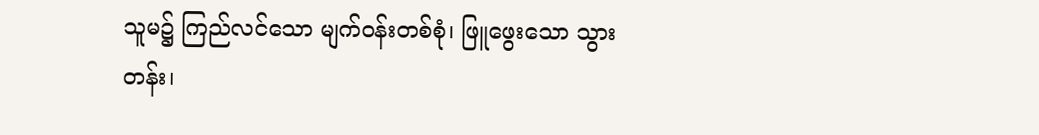သူမ၌ ကြည်လင်သော မျက်ဝန်းတစ်စုံ၊ ဖြူဖွေးသော သွားတန်း၊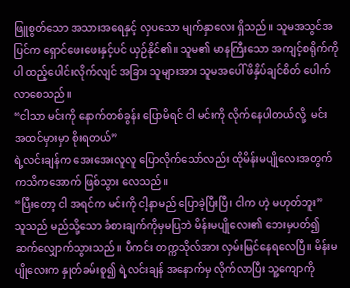ဖြူစွတ်သော အသားအရေနှင့် လှပသော မျက်နှာလေး ရှိသည်။ သူမအသွင်အပြင်က ရှောင်ဖေးဖေးနှင့်ပင် ယှဉ်နိုင်၏။ သူမ၏ မာနကြီးသော အကျင့်စရိုက်ကိုပါ ထည့်ပေါင်းလိုက်လျင် အခြား သူများအား သူမအပေါ် ဖိနှိပ်ချင်စိတ် ပေါက်လာစေသည်။
“ငါသာ မင်းကို နောက်တစ်ခွန်း ပြောမိရင် ငါ မင်းကို လိုက်နေပါတယ်လို့  မင်း အထင်မှားမှာ စိုးရတယ်”
ရဲ့လင်းချန်က အေးအေးလူလူ ပြောလိုက်သော်လည်း ထိုမိန်းမပျိုလေးအတွက် ကသိကအောက် ဖြစ်သွား လေသည်။
“ပြီးတော့ ငါ အရင်က မင်းကို ငါ့နာမည် ပြောခဲ့ပြီးပြီ၊ ငါက ဟဲ့ မဟုတ်ဘူး”
သူသည် မည်သို့သော ခံစားချက်ကိုမှမပြဘဲ မိန်းမပျိုလေး၏ ဘေးမှပတ်၍ ဆက်လျှောက်သွားသည်။ ပီကင်း တက္ကသိုလ်အား လှမ်းမြင်နေရလေပြီ။ မိန်းမပျိုလေးက နှုတ်ခမ်းစူ၍ ရဲ့လင်းချန် အနောက်မှ လိုက်လာပြီး သူ့ကျောကို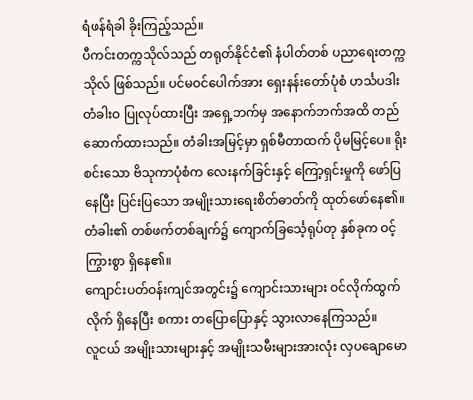ရံဖန်ရံခါ ခိုးကြည့်သည်။
ပီကင်းတက္ကသိုလ်သည် တရုတ်နိုင်ငံ၏ နံပါတ်တစ် ပညာရေးတက္ကသိုလ် ဖြစ်သည်။ ပင်မဝင်ပေါက်အား ရှေးနန်းတော်ပုံစံ ဟင်္သပဒါး တံခါးဝ ပြုလုပ်ထားပြီး အရှေ့ဘက်မှ အနောက်ဘက်အထိ တည်ဆောက်ထားသည်။ တံခါးအမြင့်မှာ ရှစ်မီတာထက် ပိုမမြင့်ပေ။ ရိုးစင်းသော ဗိသုကာပုံစံက လေးနက်ခြင်းနှင့် ကြော့ရှင်းမှုကို ဖော်ပြနေပြီး ပြင်းပြသော အမျိုးသားရေးစိတ်ဓာတ်ကို ထုတ်ဖော်နေ၏။ တံခါး၏ တစ်ဖက်တစ်ချက်၌ ကျောက်ခြင်္သေ့ရုပ်တု နှစ်ခုက ဝင့်ကြွားစွာ ရှိနေ၏။
ကျောင်းပတ်ဝန်းကျင်အတွင်း၌ ကျောင်းသားများ ဝင်လိုက်ထွက်လိုက် ရှိနေပြီး စကား တပြောပြောနှင့် သွားလာနေကြသည်။
လူငယ် အမျိုးသားများနှင့် အမျိုးသမီးများအားလုံး လှပချောမော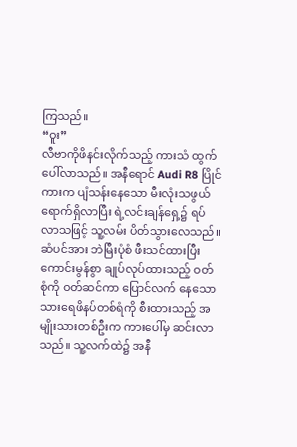ကြသည်။
“ဝူး”
လီဗာကိုဖိနင်းလိုက်သည့် ကားသံ ထွက်ပေါ်လာသည်။ အနီရောင် Audi R8 ပြိုင်ကားက ပျံသန်းနေသော မီးလုံးသဖွယ် ရောက်ရှိလာပြီး ရဲ့လင်းချန်ရှေ့၌ ရပ်လာသဖြင့် သူ့လမ်း ပိတ်သွားလေသည်။
ဆံပင်အား ဘဲမြီးပုံစံ ဖီးသင်ထားပြီး ကောင်းမွန်စွာ ချုပ်လုပ်ထားသည့် ဝတ်စုံကို ဝတ်ဆင်ကာ ပြောင်လက် နေသော သားရေဖိနပ်တစ်ရံကို စီးထားသည့် အမျိုးသားတစ်ဦးက ကားပေါ်မှ ဆင်းလာသည်။ သူ့လက်ထဲ၌ အနီ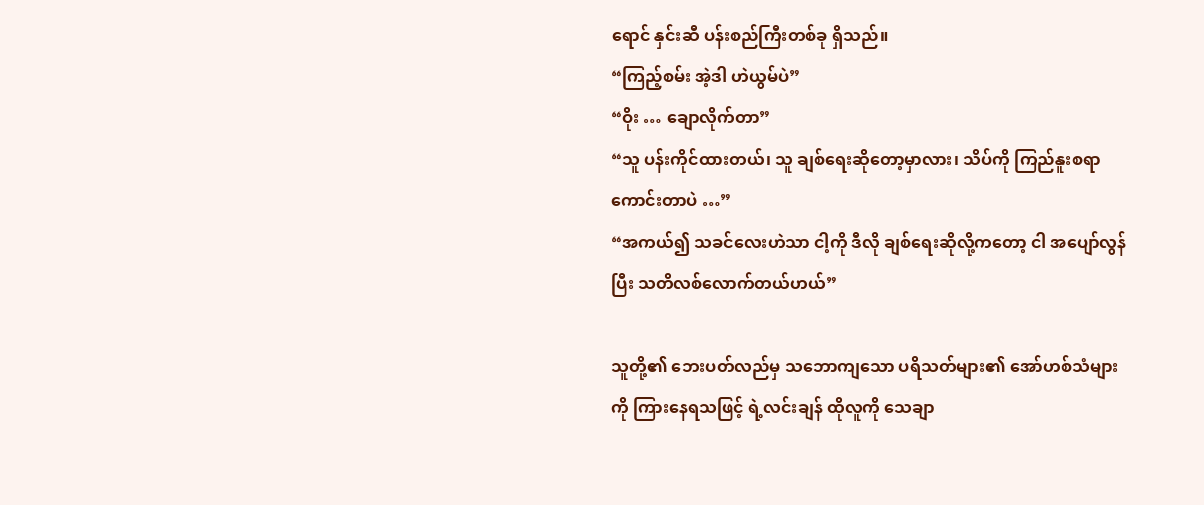ရောင် နှင်းဆီ ပန်းစည်ကြီးတစ်ခု ရှိသည်။
“ကြည့်စမ်း အဲ့ဒါ ဟဲယွမ်ပဲ”
“ဝိုး … ချောလိုက်တာ”
“သူ ပန်းကိုင်ထားတယ်၊ သူ ချစ်ရေးဆိုတော့မှာလား၊ သိပ်ကို ကြည်နူးစရာ ကောင်းတာပဲ …”
“အကယ်၍ သခင်လေးဟဲသာ ငါ့ကို ဒီလို ချစ်ရေးဆိုလို့ကတော့ ငါ အပျော်လွန်ပြီး သတိလစ်လောက်တယ်ဟယ်”

သူတို့၏ ဘေးပတ်လည်မှ သဘောကျသော ပရိသတ်များ၏ အော်ဟစ်သံများကို ကြားနေရသဖြင့် ရဲ့လင်းချန် ထိုလူကို သေချာ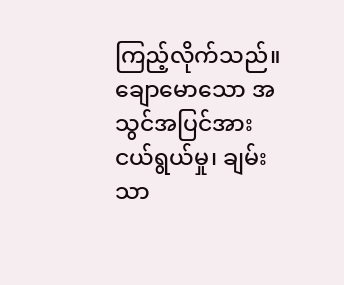ကြည့်လိုက်သည်။
ချောမောသော အသွင်အပြင်အား ငယ်ရွယ်မှု၊ ချမ်းသာ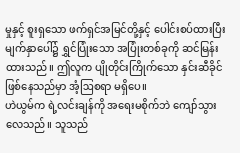မှုနှင့် စူးရှသော ဖက်ရှင်အမြင်တို့နှင့် ပေါင်းစပ်ထားပြီး မျက်နှာပေါ်၌ ရွှင်ပြုံးသော အပြုံးတစ်ခုကို ဆင်မြန်းထားသည်။ ဤလူက ပျိုတိုင်းကြိုက်သော နှင်းဆီခိုင် ဖြစ်နေသည်မှာ အံ့ဩစရာ မရှိပေ။
ဟဲယွမ်က ရဲ့လင်းချန်ကို အရေးမစိုက်ဘဲ ကျော်သွားလေသည်။ သူသည်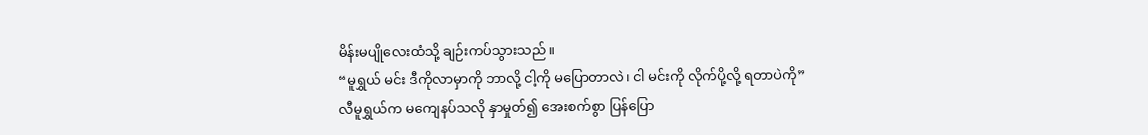မိန်းမပျိုလေးထံသို့ ချဉ်းကပ်သွားသည်။
“မူရွှယ် မင်း ဒီကိုလာမှာကို ဘာလို့ ငါ့ကို မပြောတာလဲ၊ ငါ မင်းကို လိုက်ပို့လို့ ရတာပဲကို”
လီမူရွှယ်က မကျေနပ်သလို နှာမှုတ်၍ အေးစက်စွာ ပြန်ပြော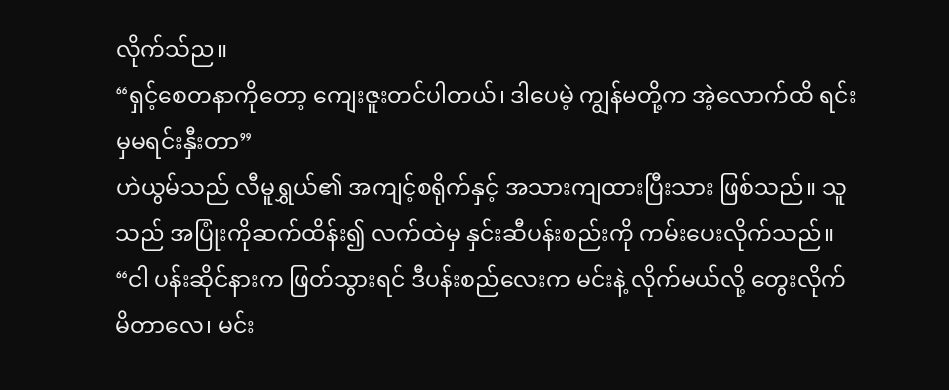လိုက်သ်ည။
“ရှင့်စေတနာကိုတော့ ကျေးဇူးတင်ပါတယ်၊ ဒါပေမဲ့ ကျွန်မတို့က အဲ့လောက်ထိ ရင်းမှမရင်းနှီးတာ”
ဟဲယွမ်သည် လီမူရွှယ်၏ အကျင့်စရိုက်နှင့် အသားကျထားပြီးသား ဖြစ်သည်။ သူသည် အပြုံးကိုဆက်ထိန်း၍ လက်ထဲမှ နှင်းဆီပန်းစည်းကို ကမ်းပေးလိုက်သည်။
“ငါ ပန်းဆိုင်နားက ဖြတ်သွားရင် ဒီပန်းစည်လေးက မင်းနဲ့ လိုက်မယ်လို့ တွေးလိုက်မိတာလေ၊ မင်း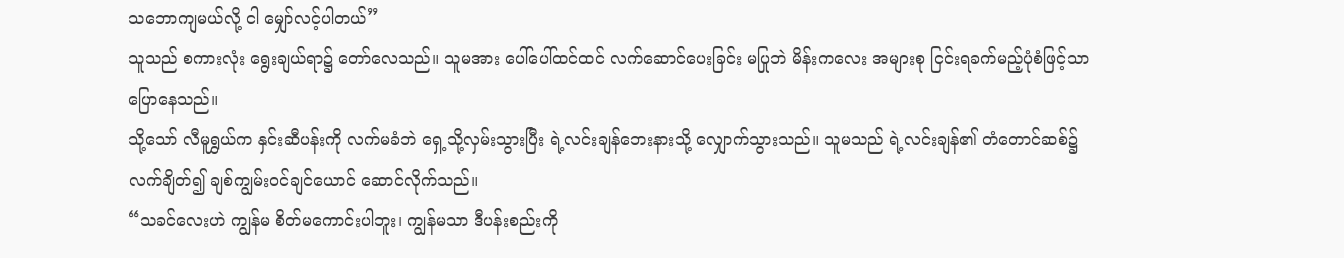သဘောကျမယ်လို့ ငါ မျှော်လင့်ပါတယ်”
သူသည် စကားလုံး ရွေးချယ်ရာ၌ တော်လေသည်။ သူမအား ပေါ်ပေါ်ထင်ထင် လက်ဆောင်ပေးခြင်း မပြုဘဲ မိန်းကလေး အများစု ငြင်းရခက်မည့်ပုံစံဖြင့်သာ ပြောနေသည်။
သို့သော် လီမူရွှယ်က နှင်းဆီပန်းကို လက်မခံဘဲ ရှေ့သို့လှမ်းသွားပြီး ရဲ့လင်းချန်ဘေးနားသို့ လျှောက်သွားသည်။ သူမသည် ရဲ့လင်းချန်၏ တံတောင်ဆစ်၌ လက်ချိတ်၍ ချစ်ကျွမ်းဝင်ချင်ယောင် ဆောင်လိုက်သည်။
“သခင်လေးဟဲ ကျွန်မ စိတ်မကောင်းပါဘူး၊ ကျွန်မသာ ဒီပန်းစည်းကို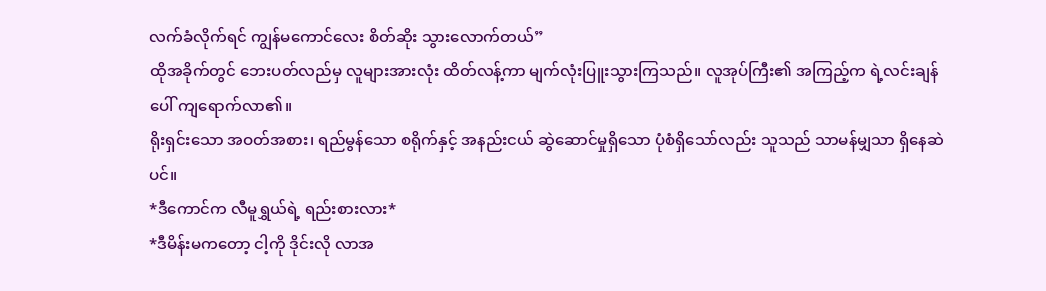လက်ခံလိုက်ရင် ကျွန်မကောင်လေး စိတ်ဆိုး သွားလောက်တယ်”
ထိုအခိုက်တွင် ဘေးပတ်လည်မှ လူများအားလုံး ထိတ်လန့်ကာ မျက်လုံးပြူးသွားကြသည်။ လူအုပ်ကြီး၏ အကြည့်က ရဲ့လင်းချန်ပေါ် ကျရောက်လာ၏။
ရိုးရှင်းသော အဝတ်အစား၊ ရည်မွန်သော စရိုက်နှင့် အနည်းငယ် ဆွဲဆောင်မှုရှိသော ပုံစံရှိသော်လည်း သူသည် သာမန်မျှသာ ရှိနေဆဲပင်။
*ဒီကောင်က လီမူရွှယ်ရဲ့ ရည်းစားလား*
*ဒီမိန်းမကတော့ ငါ့ကို ဒိုင်းလို လာအ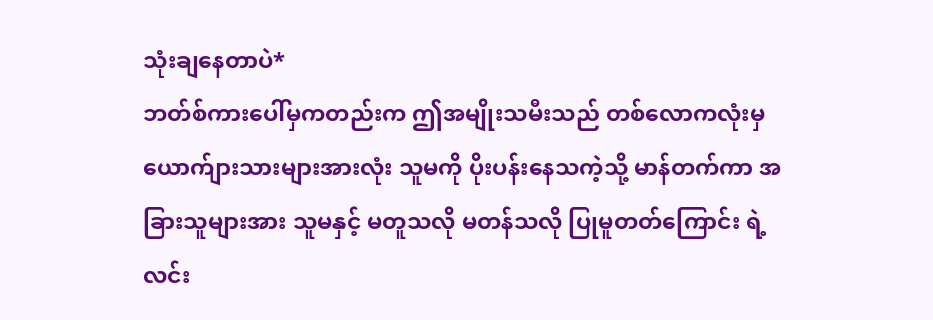သုံးချနေတာပဲ*
ဘတ်စ်ကားပေါ်မှကတည်းက ဤအမျိုးသမီးသည် တစ်လောကလုံးမှ ယောက်ျားသားများအားလုံး သူမကို ပိုးပန်းနေသကဲ့သို့ မာန်တက်ကာ အခြားသူများအား သူမနှင့် မတူသလို မတန်သလို ပြုမူတတ်ကြောင်း ရဲ့လင်း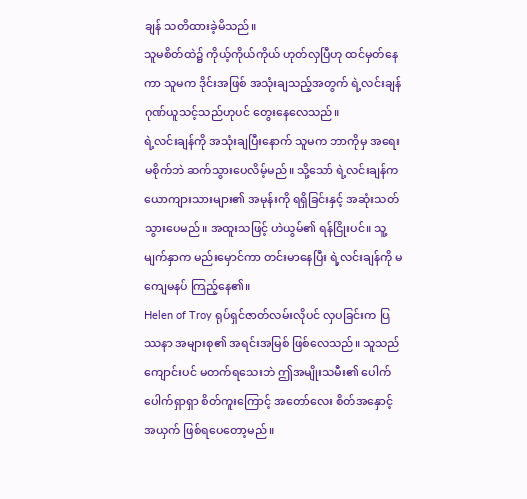ချန် သတိထားခဲ့မိသည်။
သူမစိတ်ထဲ၌ ကိုယ့်ကိုယ်ကိုယ် ဟုတ်လှပြီဟု ထင်မှတ်နေကာ သူမက ဒိုင်းအဖြစ် အသုံးချသည့်အတွက် ရဲ့လင်းချန် ဂုဏ်ယူသင့်သည်ဟုပင် တွေးနေလေသည်။
ရဲ့လင်းချန်ကို အသုံးချပြီးနောက် သူမက ဘာကိုမှ အရေးမစိုက်ဘဲ ဆက်သွားပေလိမ့်မည်။ သို့သော် ရဲ့လင်းချန်က ယောကျားသားများ၏ အမုန်းကို ရရှိခြင်းနှင့် အဆုံးသတ်သွားပေမည်။ အထူးသဖြင့် ဟဲယွမ်၏ ရန်ငြိုးပင်။ သူ့မျက်နှာက မည်းမှောင်ကာ တင်းမာနေပြီး ရဲ့လင်းချန်ကို မကျေမနပ် ကြည့်နေ၏။
Helen of Troy ရုပ်ရှင်ဇာတ်လမ်းလိုပင် လှပခြင်းက ပြဿနာ အများစု၏ အရင်းအမြစ် ဖြစ်လေသည်။ သူသည် ကျောင်းပင် မတက်ရသေးဘဲ ဤအမျိုးသမီး၏ ပေါက်ပေါက်ရှာရှာ စိတ်ကူးကြောင့် အတော်လေး စိတ်အနှောင့် အယှက် ဖြစ်ရပေတော့မည်။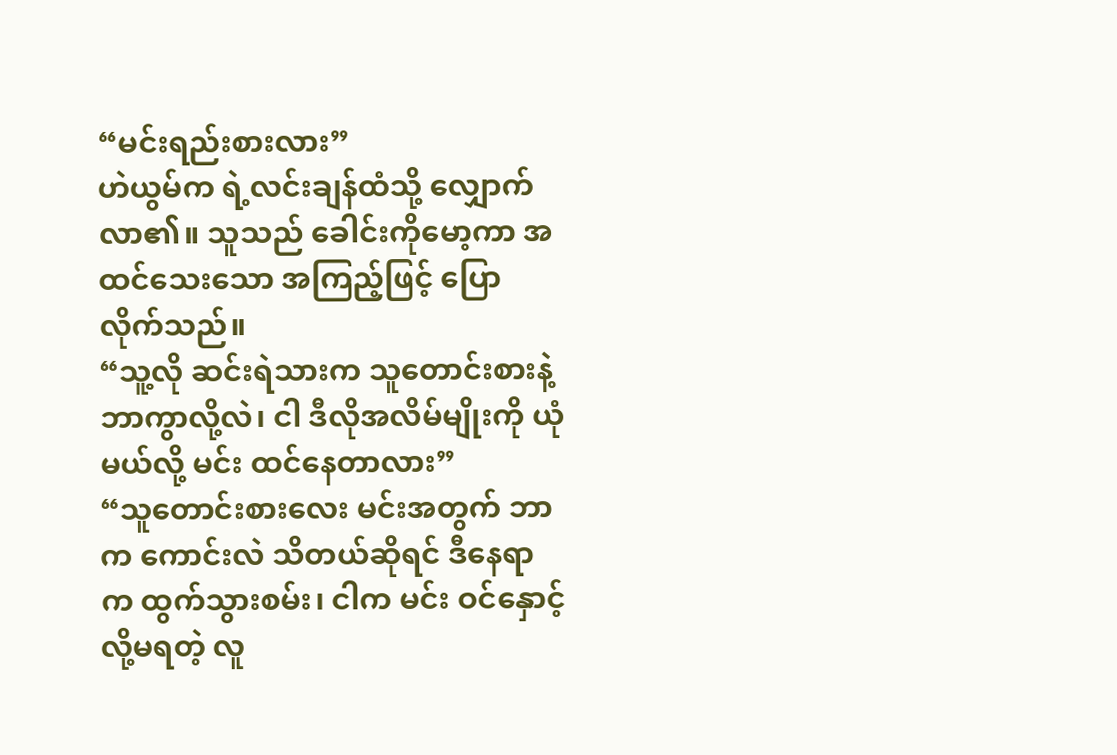“မင်းရည်းစားလား”
ဟဲယွမ်က ရဲ့လင်းချန်ထံသို့ လျှောက်လာ၏။ သူသည် ခေါင်းကိုမော့ကာ အထင်သေးသော အကြည့်ဖြင့် ပြောလိုက်သည်။
“သူ့လို ဆင်းရဲသားက သူတောင်းစားနဲ့ ဘာကွာလို့လဲ၊ ငါ ဒီလိုအလိမ်မျိုးကို ယုံမယ်လို့ မင်း ထင်နေတာလား”
“သူတောင်းစားလေး မင်းအတွက် ဘာက ကောင်းလဲ သိတယ်ဆိုရင် ဒီနေရာက ထွက်သွားစမ်း၊ ငါက မင်း ဝင်နှောင့်လို့မရတဲ့ လူ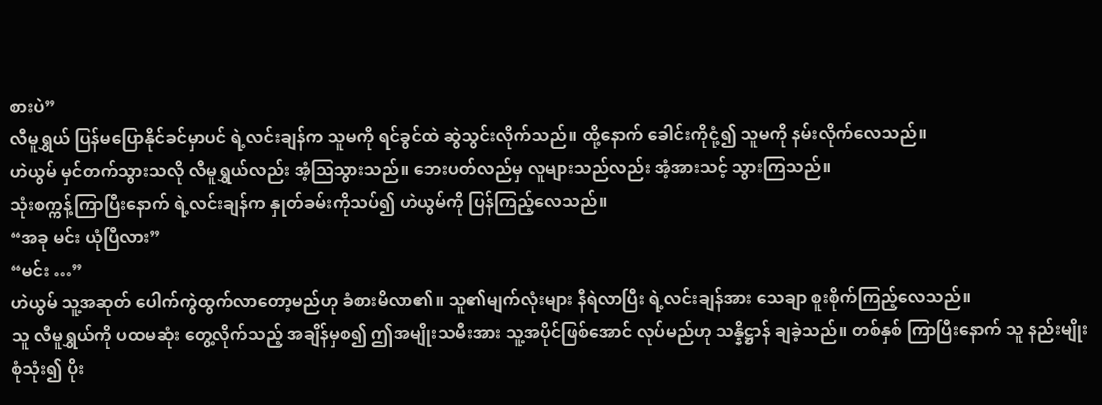စားပဲ”
လီမူရွှယ် ပြန်မပြောနိုင်ခင်မှာပင် ရဲ့လင်းချန်က သူမကို ရင်ခွင်ထဲ ဆွဲသွင်းလိုက်သည်။ ထို့နောက် ခေါင်းကိုငုံ့၍ သူမကို နမ်းလိုက်လေသည်။
ဟဲယွမ် မှင်တက်သွားသလို လီမူရွှယ်လည်း အံ့ဩသွားသည်။ ဘေးပတ်လည်မှ လူများသည်လည်း အံ့အားသင့် သွားကြသည်။
သုံးစက္ကန့်ကြာပြီးနောက် ရဲ့လင်းချန်က နှုတ်ခမ်းကိုသပ်၍ ဟဲယွမ်ကို ပြန်ကြည့်လေသည်။
“အခု မင်း ယုံပြီလား”
“မင်း …”
ဟဲယွမ် သူ့အဆုတ် ပေါက်ကွဲထွက်လာတော့မည်ဟု ခံစားမိလာ၏။ သူ၏မျက်လုံးများ နီရဲလာပြီး ရဲ့လင်းချန်အား သေချာ စူးစိုက်ကြည့်လေသည်။
သူ လီမူရွှယ်ကို ပထမဆုံး တွေ့လိုက်သည့် အချိန်မှစ၍ ဤအမျိုးသမီးအား သူ့အပိုင်ဖြစ်အောင် လုပ်မည်ဟု သန္နိဋ္ဌာန် ချခဲ့သည်။ တစ်နှစ် ကြာပြီးနောက် သူ နည်းမျိုးစုံသုံး၍ ပိုး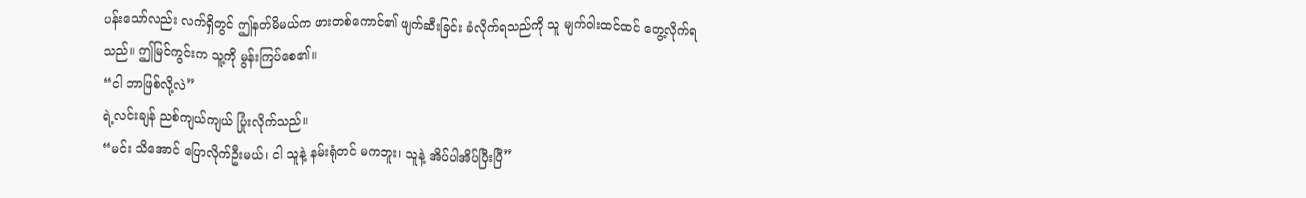ပန်းသော်လည်း လက်ရှိတွင် ဤနတ်မိမယ်က ဖားတစ်ကောင်၏ ဖျက်ဆီးခြင်း ခံလိုက်ရသည်ကို သူ မျက်ဝါးထင်ထင် တွေ့လိုက်ရသည်။ ဤမြင်ကွင်းက သူ့ကို မွန်းကြပ်စေ၏။
“ငါ ဘာဖြစ်လို့လဲ”
ရဲ့လင်းချန် ညစ်ကျယ်ကျယ် ပြုံးလိုက်သည်။
“မင်း သိအောင် ပြောလိုက်ဦးမယ်၊ ငါ သူနဲ့ နမ်းရုံတင် မကဘူး၊ သူနဲ့ အိပ်ပါအိပ်ပြီးပြီ”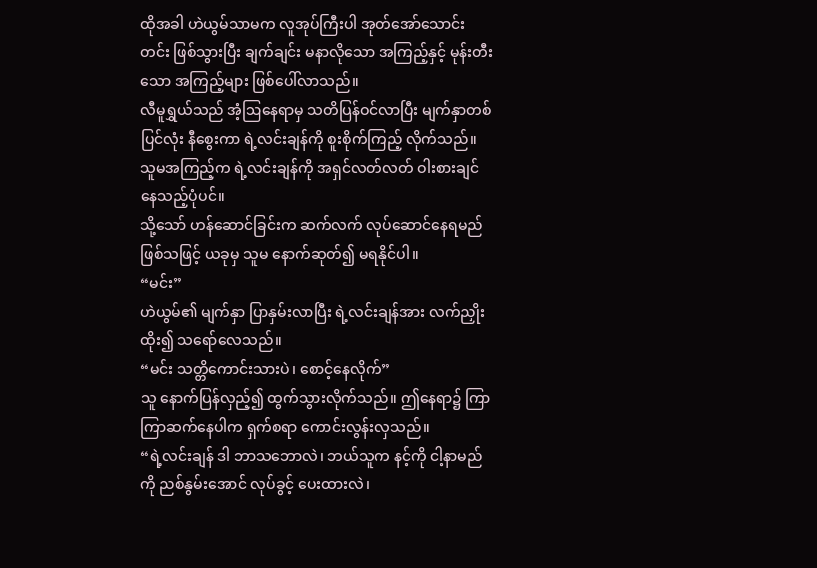ထိုအခါ ဟဲယွမ်သာမက လူအုပ်ကြီးပါ အုတ်အော်သောင်းတင်း ဖြစ်သွားပြီး ချက်ချင်း မနာလိုသော အကြည့်နှင့် မုန်းတီးသော အကြည့်များ ဖြစ်ပေါ်လာသည်။
လီမူရွှယ်သည် အံ့ဩနေရာမှ သတိပြန်ဝင်လာပြီး မျက်နှာတစ်ပြင်လုံး နီစွေးကာ ရဲ့လင်းချန်ကို စူးစိုက်ကြည့် လိုက်သည်။ သူမအကြည့်က ရဲ့လင်းချန်ကို အရှင်လတ်လတ် ဝါးစားချင်နေသည့်ပုံပင်။
သို့သော် ဟန်ဆောင်ခြင်းက ဆက်လက် လုပ်ဆောင်နေရမည် ဖြစ်သဖြင့် ယခုမှ သူမ နောက်ဆုတ်၍ မရနိုင်ပါ။
“မင်း”
ဟဲယွမ်၏ မျက်နှာ ပြာနှမ်းလာပြီး ရဲ့လင်းချန်အား လက်ညှိုးထိုး၍ သရော်လေသည်။
“မင်း သတ္တိကောင်းသားပဲ၊ စောင့်နေလိုက်”
သူ နောက်ပြန်လှည့်၍ ထွက်သွားလိုက်သည်။ ဤနေရာ၌ ကြာကြာဆက်နေပါက ရှက်စရာ ကောင်းလွန်းလှသည်။
“ရဲ့လင်းချန် ဒါ ဘာသဘောလဲ၊ ဘယ်သူက နင့်ကို ငါ့နာမည်ကို ညစ်နွမ်းအောင် လုပ်ခွင့် ပေးထားလဲ၊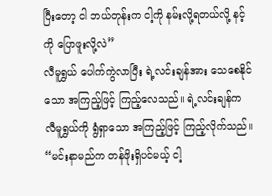ပြီးတော့ ငါ ဘယ်တုန်းက ငါ့ကို နမ်းလို့ရတယ်လို့ နင့်ကို ပြောဖူးလို့လဲ”
လီမူရွှယ် ပေါက်ကွဲလာပြီး ရဲ့လင်းချန်အား သေစေနိုင်သော အကြည့်ဖြင့် ကြည့်လေသည်။ ရဲ့လင်းချန်က လီမူရွှယ်ကို ရွံရှာသော အကြည့်ဖြင့် ကြည့်လိုက်သည်။
“မင်းနာမည်က တန်ဖိုးရှိပင်မယ့် ငါ့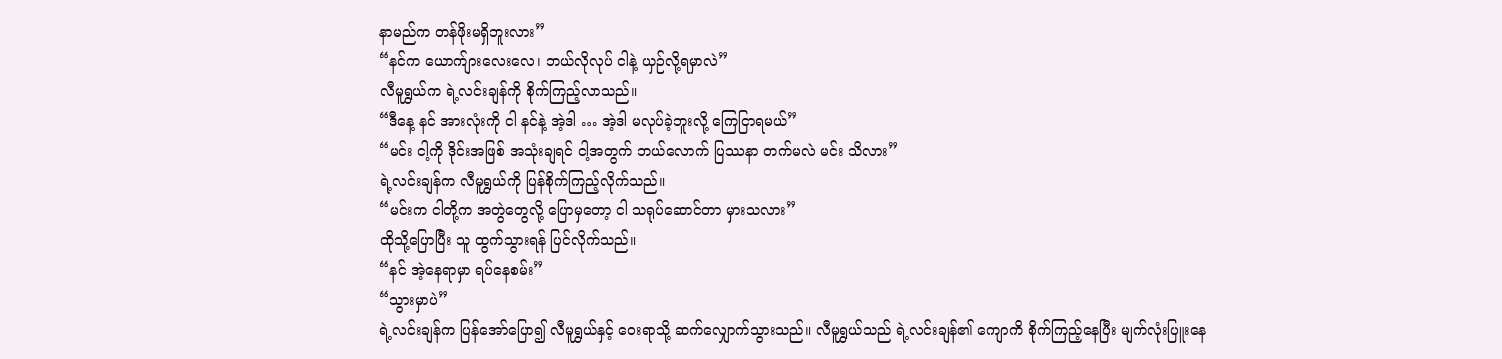နာမည်က တန်ဖိုးမရှိဘူးလား”
“နင်က ယောက်ျားလေးလေ၊ ဘယ်လိုလုပ် ငါနဲ့ ယှဉ်လို့ရမှာလဲ”
လီမူရွှယ်က ရဲ့လင်းချန်ကို စိုက်ကြည့်လာသည်။
“ဒီနေ့ နင် အားလုံးကို ငါ နင်နဲ့ အဲ့ဒါ … အဲ့ဒါ မလုပ်ခဲ့ဘူးလို့ ကြေငြာရမယ်”
“မင်း ငါ့ကို ဒိုင်းအဖြစ် အသုံးချရင် ငါ့အတွက် ဘယ်လောက် ပြဿနာ တက်မလဲ မင်း သိလား”
ရဲ့လင်းချန်က လီမူရွှယ်ကို ပြန်စိုက်ကြည့်လိုက်သည်။
“မင်းက ငါတို့က အတွဲတွေလို့ ပြောမှတော့ ငါ သရုပ်ဆောင်တာ မှားသလား”
ထိုသို့ပြောပြီး သူ ထွက်သွားရန် ပြင်လိုက်သည်။
“နင် အဲ့နေရာမှာ ရပ်နေစမ်း”
“သွားမှာပဲ”
ရဲ့လင်းချန်က ပြန်အော်ပြော၍ လီမူရွှယ်နှင့် ဝေးရာသို့ ဆက်လျှောက်သွားသည်။ လီမူရွှယ်သည် ရဲ့လင်းချန်၏ ကျောကိ စိုက်ကြည့်နေပြီး မျက်လုံးပြူးနေ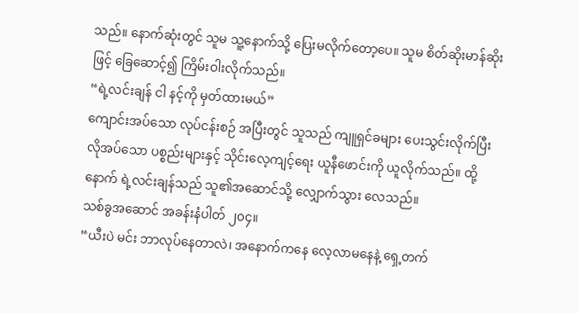သည်။ နောက်ဆုံးတွင် သူမ သူ့နောက်သို့ ပြေးမလိုက်တော့ပေ။ သူမ စိတ်ဆိုးမာန်ဆိုးဖြင့် ခြေဆောင့်၍ ကြိမ်းဝါးလိုက်သည်။
“ရဲ့လင်းချန် ငါ နင့်ကို မှတ်ထားမယ်”
ကျောင်းအပ်သော လုပ်ငန်းစဉ် အပြီးတွင် သူသည် ကျူရှင်ခများ ပေးသွင်းလိုက်ပြီး လိုအပ်သော ပစ္စည်းများနှင့် သိုင်းလေ့ကျင့်ရေး ယူနီဖောင်းကို ယူလိုက်သည်။ ထို့နောက် ရဲ့လင်းချန်သည် သူ၏အဆောင်သို့ လျှောက်သွား လေသည်။
သစ်ခွအဆောင် အခန်းနံပါတ် ၂၀၄။
“ယီးပဲ မင်း ဘာလုပ်နေတာလဲ၊ အနောက်ကနေ လေ့လာမနေနဲ့ ရှေ့တက်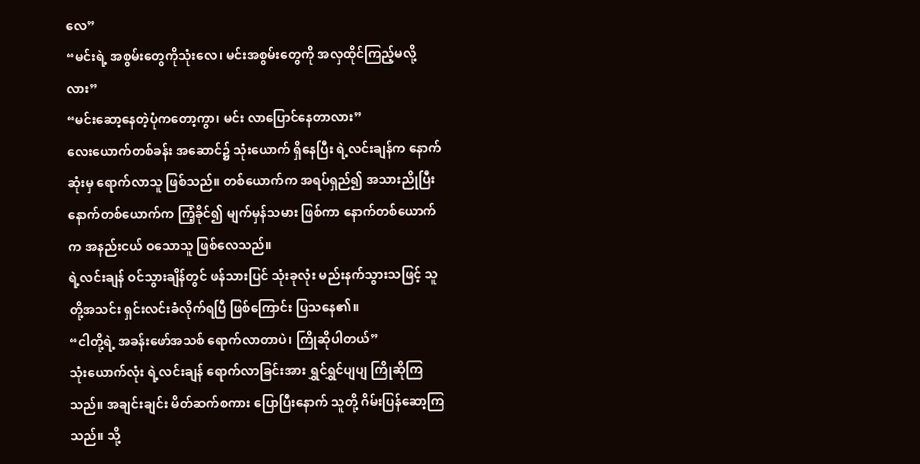လေ”
“မင်းရဲ့ အစွမ်းတွေကိုသုံးလေ၊ မင်းအစွမ်းတွေကို အလှထိုင်ကြည့်မလို့လား”
“မင်းဆော့နေတဲ့ပုံကတော့ကွာ၊ မင်း လာပြောင်နေတာလား”
လေးယောက်တစ်ခန်း အဆောင်၌ သုံးယောက် ရှိနေပြီး ရဲ့လင်းချန်က နောက်ဆုံးမှ ရောက်လာသူ ဖြစ်သည်။ တစ်ယောက်က အရပ်ရှည်၍ အသားညိုပြီး နောက်တစ်ယောက်က ကြံ့ခိုင်၍ မျက်မှန်သမား ဖြစ်ကာ နောက်တစ်ယောက်က အနည်းငယ် ဝသောသူ ဖြစ်လေသည်။
ရဲ့လင်းချန် ဝင်သွားချိန်တွင် ဖန်သားပြင် သုံးခုလုံး မည်းနက်သွားသဖြင့် သူတို့အသင်း ရှင်းလင်းခံလိုက်ရပြီ ဖြစ်ကြောင်း ပြသနေ၏။
“ငါတို့ရဲ့ အခန်းဖော်အသစ် ရောက်လာတာပဲ၊ ကြိုဆိုပါတယ်”
သုံးယောက်လုံး ရဲ့လင်းချန် ရောက်လာခြင်းအား ရွှင်ရွှင်ပျပျ ကြိုဆိုကြသည်။ အချင်းချင်း မိတ်ဆက်စကား ပြောပြီးနောက် သူတို့ ဂိမ်းပြန်ဆော့ကြသည်။ သို့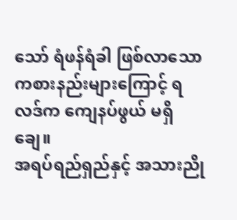သော် ရံဖန်ရံခါ ဖြစ်လာသော ကစားနည်းများကြောင့် ရလဒ်က ကျေနပ်ဖွယ် မရှိချေ။
အရပ်ရည်ရှည်နှင့် အသားညို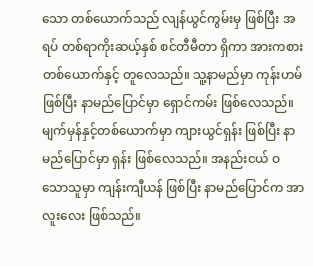သော တစ်ယောက်သည် လျန်ယွင်ကွမ်းမှ ဖြစ်ပြီး အရပ် တစ်ရာကိုးဆယ့်နှစ် စင်တီမီတာ ရှိကာ အားကစားတစ်ယောက်နှင့် တူလေသည်။ သူ့နာမည်မှာ ကုန်းဟမ် ဖြစ်ပြီး နာမည်ပြောင်မှာ ရှောင်ကမ်း ဖြစ်လေသည်။
မျက်မှန်နှင့်တစ်ယောက်မှာ ကျားယွင်ရှန်း ဖြစ်ပြီး နာမည်ပြောင်မှာ ရှန်း ဖြစ်လေသည်။ အနည်းငယ် ဝသောသူမှာ ကျန်းကျီယန် ဖြစ်ပြီး နာမည်ပြောင်က အာလူးလေး ဖြစ်သည်။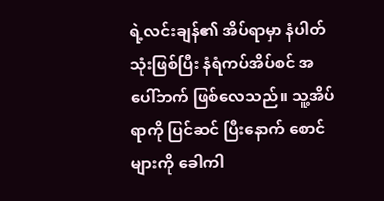ရဲ့လင်းချန်၏ အိပ်ရာမှာ နံပါတ်သုံးဖြစ်ပြီး နံရံကပ်အိပ်စင် အပေါ်ဘက် ဖြစ်လေသည်။ သူ့အိပ်ရာကို ပြင်ဆင် ပြီးနောက် စောင်များကို ခေါကါ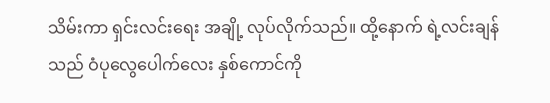သိမ်းကာ ရှင်းလင်းရေး အချို့ လုပ်လိုက်သည်။ ထို့နောက် ရဲ့လင်းချန်သည် ဝံပုလွေပေါက်လေး နှစ်ကောင်ကို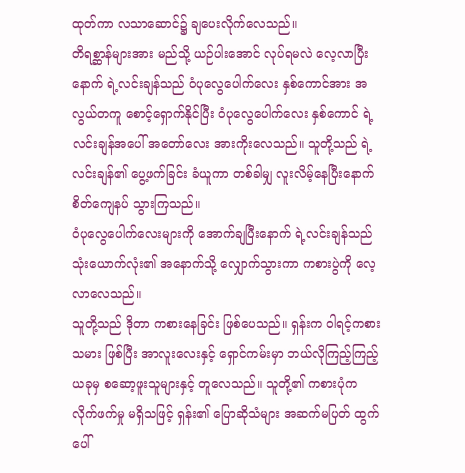ထုတ်ကာ လသာဆောင်၌ ချပေးလိုက်လေသည်။
တိရစ္ဆာန်များအား မည်သို့ ယဉ်ပါးအောင် လုပ်ရမလဲ လေ့လာပြီးနောက် ရဲ့လင်းချန်သည် ဝံပုလွေပေါက်လေး နှစ်ကောင်အား အလွယ်တကူ စောင့်ရှောက်နိုင်ပြီး ဝံပုလွေပေါက်လေး နှစ်ကောင် ရဲ့လင်းချန်အပေါ် အတော်လေး အားကိုးလေသည်။ သူတို့သည် ရဲ့လင်းချန်၏ ပွေ့ဖက်ခြင်း ခံယူကာ တစ်ခါမျှ လူးလိမ့်နေပြီးနောက် စိတ်ကျေနပ် သွားကြသည်။
ဝံပုလွေပေါက်လေးများကို‌ အောက်ချပြီးနောက် ရဲ့လင်းချန်သည် သုံးယောက်လုံး၏ အနောက်သို့ လျှောက်သွားကာ ကစားပွဲကို လေ့လာလေသည်။
သူတို့သည် ဒိုတာ ကစားနေခြင်း ဖြစ်ပေသည်။ ရှန်းက ဝါရင့်ကစားသမား ဖြစ်ပြီး အာလူးလေးနှင့် ရှောင်ကမ်းမှာ ဘယ်လိုကြည့်ကြည့် ယခုမှ စဆော့ဖူးသူများနှင့် တူလေသည်။ သူတို့၏ ကစားပုံက လိုက်ဖက်မှု မရှိသဖြင့် ရှန်း၏ ပြောဆိုသံများ အဆက်မပြတ် ထွက်ပေါ်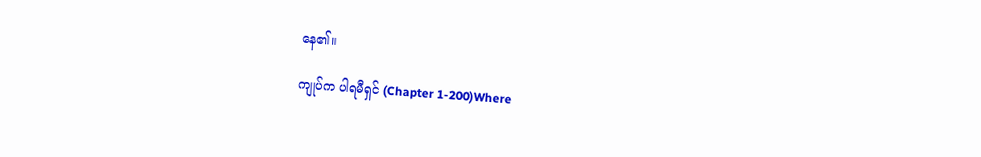နေ၏။

ကျုပ်က ပါရမီရှင် (Chapter 1-200)Where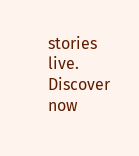stories live. Discover now